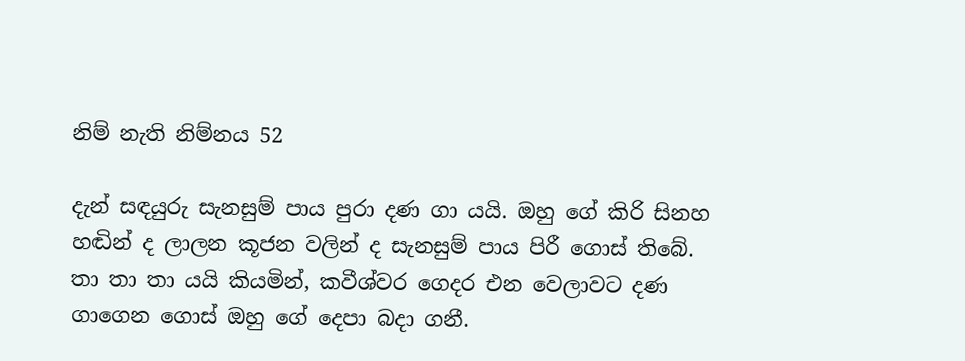නිම් නැති නිම්නය 52

දැන් සඳයුරු සැනසුම් පාය පුරා දණ ගා යයි. ඔහු ගේ කිරි සිනහ හඬින් ද ලාලන කූජන වලින් ද සැනසුම් පාය පිරී ගොස් තිබේ. තා තා තා යයි කියමින්, කවීශ්වර ගෙදර එන වෙලාවට දණ ගාගෙන ගොස් ඔහු ගේ දෙපා බදා ගනී.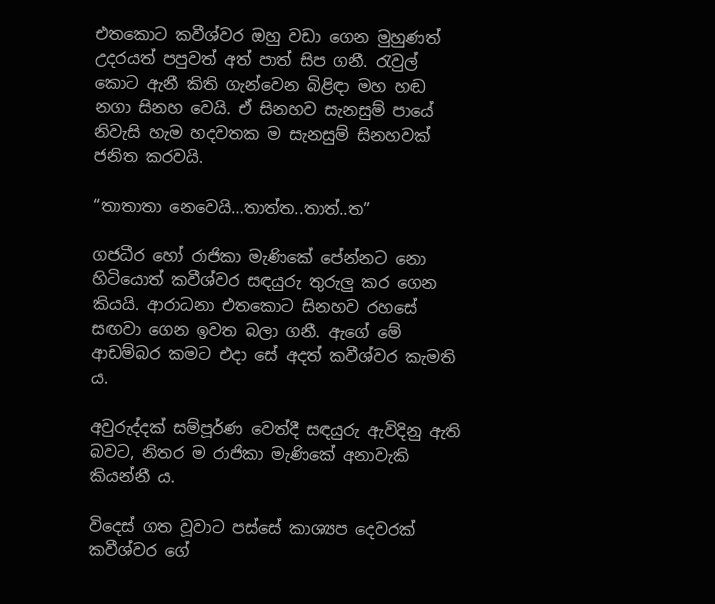එතකොට කවීශ්වර ඔහු වඩා ගෙන මුහුණත් උදරයත් පපුවත් අත් පාත් සිප ගනී. රැවුල් කොට ඇනී කිති ගැන්වෙන බිළිඳා මහ හඬ නගා සිනහ වෙයි. ඒ සිනහව සැනසුම් පායේ නිවැසි හැම හදවතක ම සැනසුම් සිනහවක් ජනිත කරවයි.

“තාතාතා නෙවෙයි…තාත්ත..තාත්..ත”

ගජධීර හෝ රාජිකා මැණිකේ පේන්නට නො හිටියොත් කවීශ්වර සඳයුරු තුරුලු කර ගෙන කියයි. ආරාධනා එතකොට සිනහව රහසේ සඟවා ගෙන ඉවත බලා ගනී. ඇගේ මේ ආඩම්බර කමට එදා සේ අදත් කවීශ්වර කැමති ය.

අවුරුද්දක් සම්පූර්ණ වෙත්දී සඳයුරු ඇවිදිනු ඇති බවට, නිතර ම රාජිකා මැණිකේ අනාවැකි කියන්නී ය.

විදෙස් ගත වූවාට පස්සේ කාශ්‍යප දෙවරක් කවීශ්වර ගේ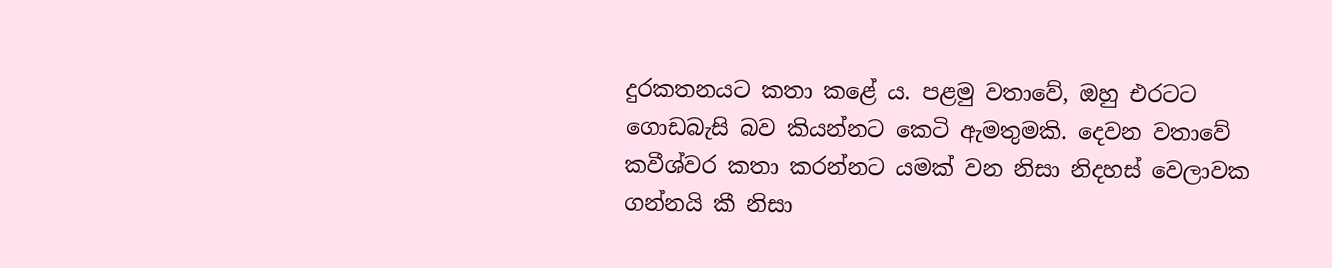දුරකතනයට කතා කළේ ය. පළමු වතාවේ, ඔහු එරටට ගොඩබැසි බව කියන්නට කෙටි ඇමතුමකි. දෙවන වතාවේ කවීශ්වර කතා කරන්නට යමක් වන නිසා නිදහස් වෙලාවක ගන්නයි කී නිසා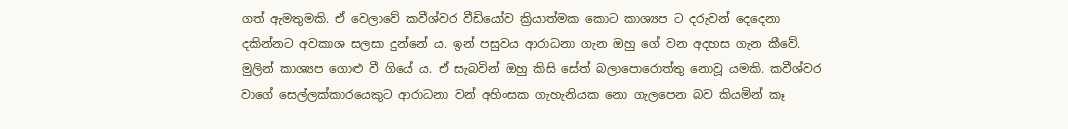ගත් ඇමතුමකි. ඒ වෙලාවේ කවීශ්වර වීඩියෝව ක්‍රියාත්මක කොට කාශ්‍යප ට දරුවන් දෙදෙනා දකින්නට අවකාශ සලසා දුන්නේ ය. ඉන් පසුවය ආරාධනා ගැන ඔහු ගේ වන අදහස ගැන කීවේ. මුලින් කාශ්‍යප ගොළු වී ගියේ ය. ඒ සැබවින් ඔහු කිසි සේත් බලාපොරොත්තු නොවූ යමකි. කවීශ්වර වාගේ සෙල්ලක්කාරයෙකුට ආරාධනා වන් අහිංසක ගැහැනියක නො ගැලපෙන බව කියමින් කෑ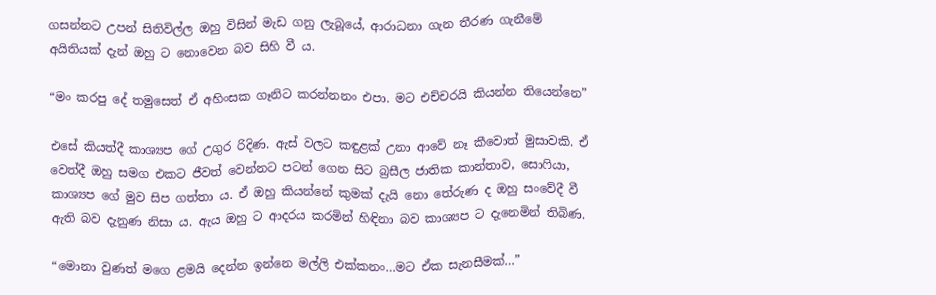ගසන්නට උපන් සිතිවිල්ල ඔහු විසින් මැඩ ගනු ලැබූයේ, ආරාධනා ගැන තීරණ ගැනීමේ අයිතියක් දැන් ඔහු ට නොවෙන බව සිහි වී ය.

“මං කරපු දේ තමුසෙත් ඒ අහිංසක ගෑනිට කරන්නනං එපා. මට එච්චරයි කියන්න තියෙන්නෙ”

එසේ කියත්දී කාශ්‍යප ගේ උගුර රිදිණ. ඇස් වලට කඳුළක් උනා ආවේ නෑ කීවොත් මුසාවකි. ඒ වෙත්දී ඔහු සමග එකට ජීවත් වෙන්නට පටන් ගෙන සිට බ්‍රසීල ජාතික කාන්තාව, සොෆියා,  කාශ්‍යප ගේ මුව සිප ගත්තා ය. ඒ ඔහු කියන්නේ කුමක් දැයි නො තේරුණ ද ඔහු සංවේදී වී ඇති බව දැනුණ නිසා ය. ඇය ඔහු ට ආදරය කරමින් හිඳිනා බව කාශ්‍යප ට දැනෙමින් තිබිණ.

“මොනා වුණත් මගෙ ළමයි දෙන්න ඉන්නෙ මල්ලි එක්කනං…මට ඒක සැනසීමක්…”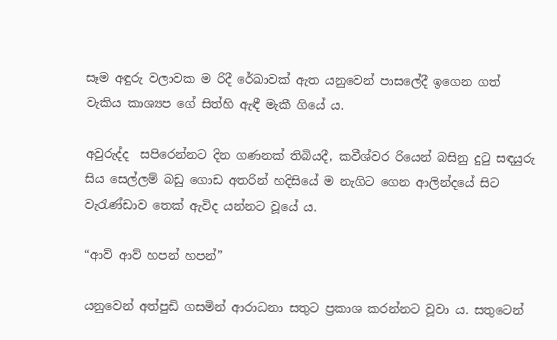සෑම අඳුරු වලාවක ම රිදී රේඛාවක් ඇත යනුවෙන් පාසලේදී ඉගෙන ගත් වැකිය කාශ්‍යප ගේ සිත්හි ඇඳී මැකී ගියේ ය.

අවුරුද්ද  සපිරෙන්නට දින ගණනක් තිබියදී, කවීශ්වර රියෙන් බසිනු දුටු සඳයුරු සිය සෙල්ලම් බඩු ගොඩ අතරින් හදිසියේ ම නැගිට ගෙන ආලින්දයේ සිට වැරැණ්ඩාව තෙක් ඇවිද යන්නට වූයේ ය.

“ආව් ආව් හපන් හපන්”

යනුවෙන් අත්පුඩි ගසමින් ආරාධනා සතුට ප්‍රකාශ කරන්නට වූවා ය. සතුටෙන්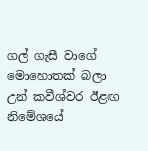ගල් ගැසී වාගේ මොහොතක් බලා උන් කවීශ්වර ඊළඟ නිමේශයේ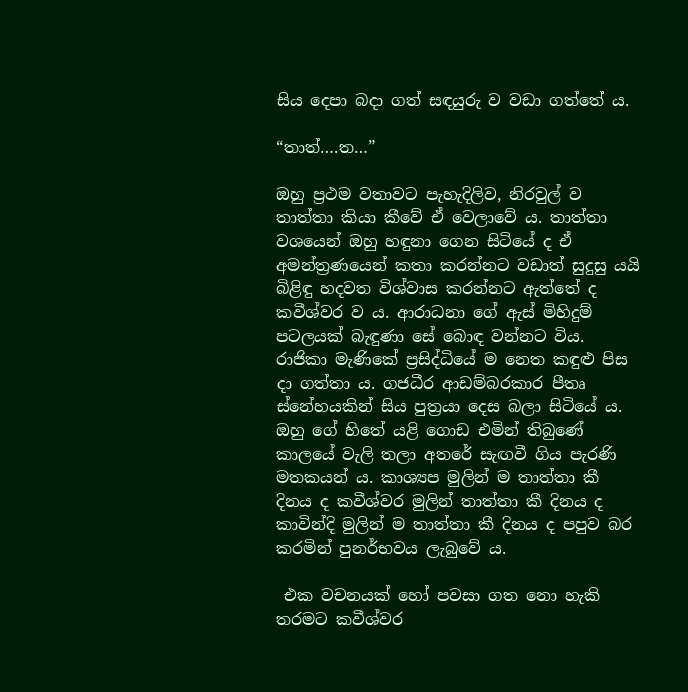සිය දෙපා බදා ගත් සඳයුරු ව වඩා ගත්තේ ය.

“තාත්….ත…”

ඔහු ප්‍රථම වතාවට පැහැදිලිව, නිරවුල් ව තාත්තා කියා කීවේ ඒ වෙලාවේ ය. තාත්තා වශයෙන් ඔහු හඳුනා ගෙන සිටියේ ද ඒ අමන්ත්‍රණයෙන් කතා කරන්නට වඩාත් සුදුසු යයි බිළිඳු හදවත විශ්වාස කරන්නට ඇත්තේ ද කවීශ්වර ව ය. ආරාධනා ගේ ඇස් මිහිදුම් පටලයක් බැඳුණා සේ බොඳ වන්නට විය. රාජිකා මැණිකේ ප්‍රසිද්ධියේ ම නෙත කඳුළු පිස දා ගත්තා ය. ගජධීර ආඩම්බරකාර පීතෘ ස්නේහයකින් සිය පුත්‍රයා දෙස බලා සිටියේ ය. ඔහු ගේ හිතේ යළි ගොඩ එමින් තිබුණේ කාලයේ වැලි තලා අතරේ සැඟවී ගිය පැරණි මතකයන් ය. කාශ්‍යප මුලින් ම තාත්තා කී දිනය ද කවීශ්වර මුලින් තාත්තා කී දිනය ද කාවින්දි මුලින් ම තාත්තා කී දිනය ද පපුව බර කරමින් පුනර්භවය ලැබුවේ ය.

 එක වචනයක් හෝ පවසා ගත නො හැකි තරමට කවීශ්වර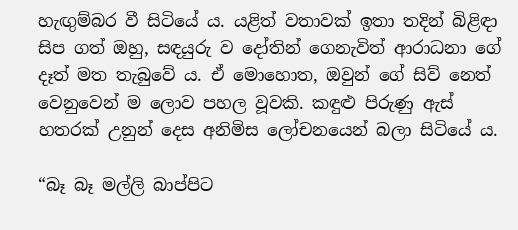හැඟුම්බර වී සිටියේ ය. යළිත් වතාවක් ඉතා තදින් බිළිඳා සිප ගත් ඔහු, සඳයුරු ව දෝතින් ගෙනැවිත් ආරාධනා ගේ දෑත් මත තැබුවේ ය. ඒ මොහොත, ඔවුන් ගේ සිව් නෙත් වෙනුවෙන් ම ලොව පහල වූවකි. කඳුළු පිරුණු ඇස් හතරක් උනුන් දෙස අනිමිස ලෝචනයෙන් බලා සිටියේ ය.

“බෑ බෑ මල්ලි බාප්පිට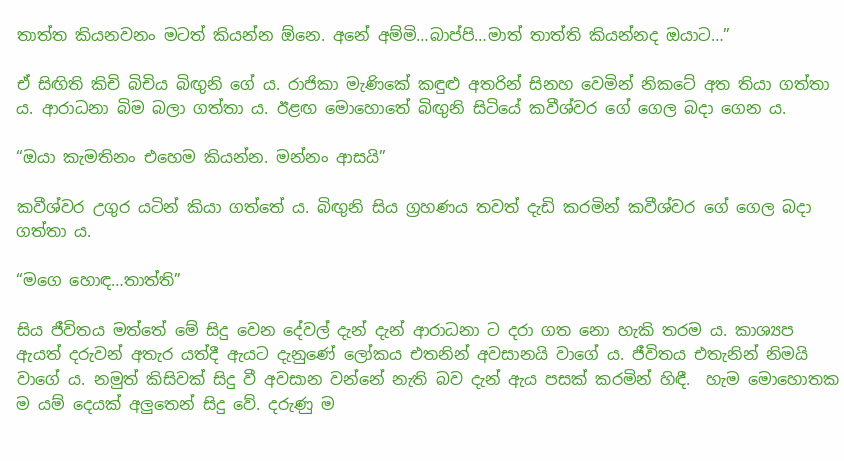තාත්ත කියනවනං මටත් කියන්න ඕනෙ. අනේ අම්මි…බාප්පි…මාත් තාත්ති කියන්නද ඔයාට…”

ඒ සිඟිති කිචි බිචිය බිඟුනි ගේ ය. රාජිකා මැණිකේ කඳුළු අතරින් සිනහ වෙමින් නිකටේ අත තියා ගත්තා ය. ආරාධනා බිම බලා ගත්තා ය. ඊළඟ මොහොතේ බිඟුනි සිටියේ කවීශ්වර ගේ ගෙල බදා ගෙන ය.

“ඔයා කැමතිනං එහෙම කියන්න. මන්නං ආසයි”

කවීශ්වර උගුර යටින් කියා ගත්තේ ය. බිඟුනි සිය ග්‍රහණය තවත් දැඩි කරමින් කවීශ්වර ගේ ගෙල බදා ගත්තා ය.

“මගෙ හොඳ…තාත්ති”

සිය ජීවිතය මත්තේ මේ සිදු වෙන දේවල් දැන් දැන් ආරාධනා ට දරා ගත නො හැකි තරම ය. කාශ්‍යප ඇයත් දරුවන් අතැර යත්දී ඇයට දැනුණේ ලෝකය එතනින් අවසානයි වාගේ ය. ජීවිතය එතැනින් නිමයි වාගේ ය. නමුත් කිසිවක් සිදු වී අවසාන වන්නේ නැති බව දැන් ඇය පසක් කරමින් හිඳී.  හැම මොහොතක ම යම් දෙයක් අලුතෙන් සිදු වේ. දරුණු ම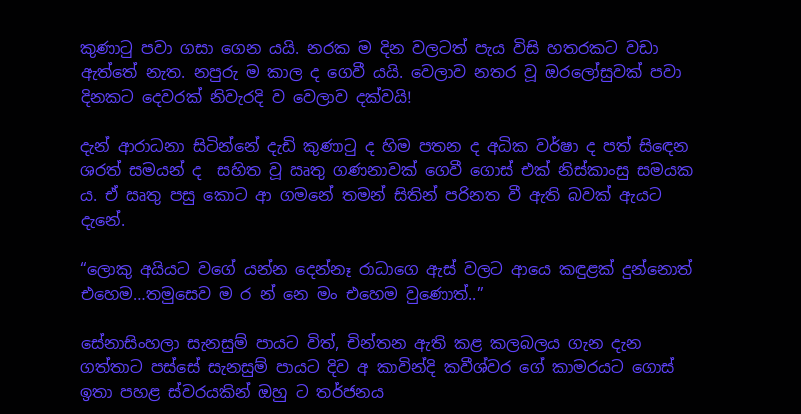කුණාටු පවා ගසා ගෙන යයි. නරක ම දින වලටත් පැය විසි හතරකට වඩා ඇත්තේ නැත. නපුරු ම කාල ද ගෙවී යයි. වෙලාව නතර වූ ඔරලෝසුවක් පවා දිනකට දෙවරක් නිවැරදි ව වෙලාව දක්වයි!

දැන් ආරාධනා සිටින්නේ දැඩි කුණාටු ද හිම පතන ද අධික වර්ෂා ද පත් සිඳෙන ශරත් සමයන් ද  සහිත වූ ඍතු ගණනාවක් ගෙවී ගොස් එක් නිස්කාංසු සමයක ය. ඒ ඍතු පසු කොට ආ ගමනේ තමන් සිතින් පරිනත වී ඇති බවක් ඇයට දැනේ.

“ලොකු අයියට වගේ යන්න දෙන්නෑ රාධාගෙ ඇස් වලට ආයෙ කඳුළක් දුන්නොත් එහෙම…තමුසෙව ම ර න් නෙ මං එහෙම වුණොත්..”

සේනාසිංහලා සැනසුම් පායට විත්, චින්තන ඇති කළ කලබලය ගැන දැන ගත්තාට පස්සේ සැනසුම් පායට දිව අ කාවින්දි කවීශ්වර ගේ කාමරයට ගොස් ඉතා පහළ ස්වරයකින් ඔහු ට තර්ජනය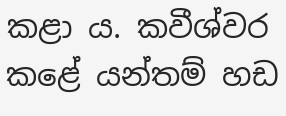කළා ය. කවීශ්වර කළේ යන්තම් හඩ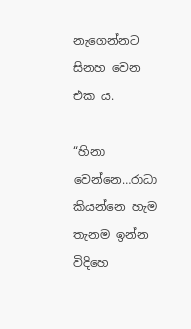නැගෙන්නට සිනහ වෙන එක ය.

“හිනා වෙන්නෙ…රාධා කියන්නෙ හැම තැනම ඉන්න විදිහෙ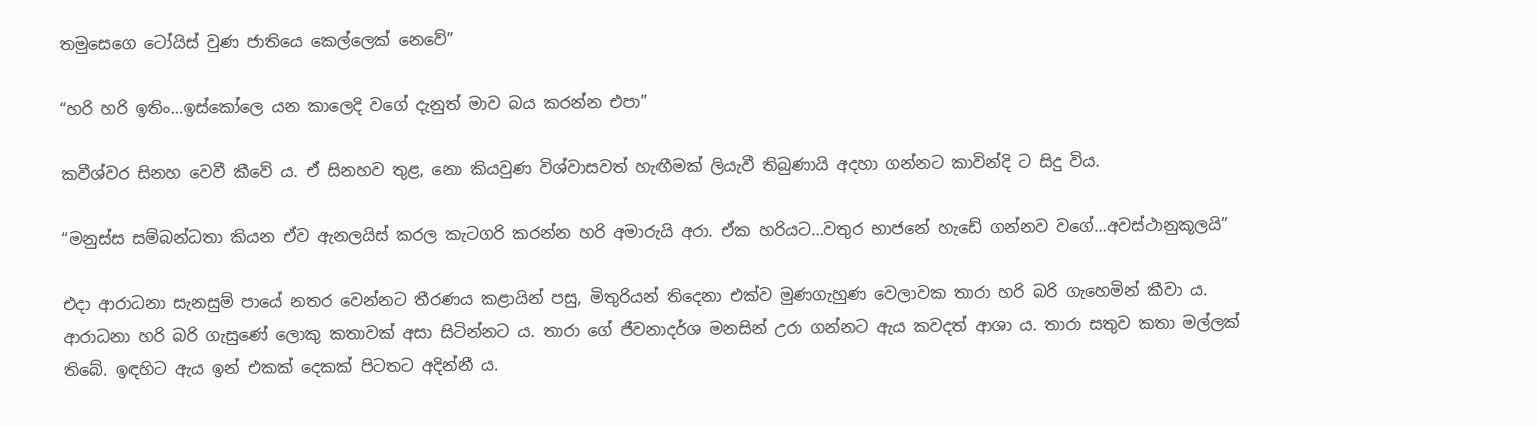තමුසෙගෙ ටෝයිස් වුණ ජාතියෙ කෙල්ලෙක් නෙවේ”

“හරි හරි ඉතිං…ඉස්කෝලෙ යන කාලෙදි වගේ දැනුත් මාව බය කරන්න එපා”

කවීශ්වර සිනහ වෙවී කීවේ ය. ඒ සිනහව තුළ, නො කියවුණ විශ්වාසවත් හැඟීමක් ලියැවී තිබුණායි අදහා ගන්නට කාවින්දි ට සිදු විය.

“මනුස්ස සම්බන්ධතා කියන ඒව ඇනලයිස් කරල කැටගරි කරන්න හරි අමාරුයි අරා. ඒක හරියට…වතුර භාජනේ හැඩේ ගන්නව වගේ…අවස්ථානුකූලයි”

එදා ආරාධනා සැනසුම් පායේ නතර වෙන්නට තීරණය කළායින් පසු, මිතුරියන් තිදෙනා එක්ව මුණගැහුණ වෙලාවක තාරා හරි බරි ගැහෙමින් කීවා ය. ආරාධනා හරි බරි ගැසුණේ ලොකු කතාවක් අසා සිටින්නට ය. තාරා ගේ ජීවනාදර්ශ මනසින් උරා ගන්නට ඇය කවදත් ආශා ය. තාරා සතුව කතා මල්ලක් තිබේ. ඉඳහිට ඇය ඉන් එකක් දෙකක් පිටතට අදින්නී ය.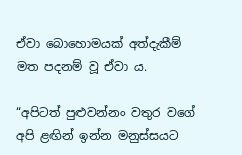ඒවා බොහොමයක් අත්දැකීම් මත පදනම් වූ ඒවා ය.

“අපිටත් පුළුවන්නං වතුර වගේ අපි ළඟින් ඉන්න මනුස්සයට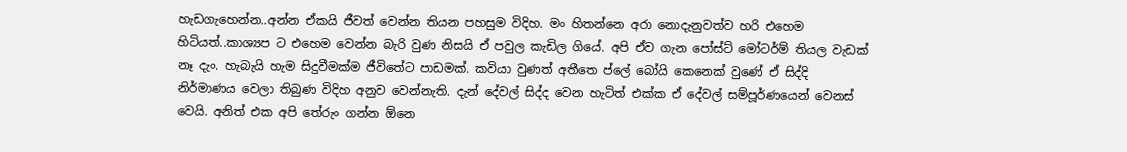හැඩගැහෙන්න..අන්න ඒකයි ජීවත් වෙන්න තියන පහසුම විදිහ. මං හිතන්නෙ අරා නොදැනුවත්ව හරි එහෙම හිටියත්..කාශ්‍යප ට එහෙම වෙන්න බැරි වුණ නිසයි ඒ පවුල කැඩිල ගියේ. අපි ඒව ගැන පෝස්ට් මෝටර්ම් තියල වැඩක් නෑ දැං. හැබැයි හැම සිදුවීමක්ම ජීවිතේට පාඩමක්. කවියා වුණත් අතීතෙ ප්ලේ බෝයි කෙනෙක් වුණේ ඒ සිද්දි නිර්මාණය වෙලා තිබුණ විදිහ අනුව වෙන්නැති. දැන් දේවල් සිද්ද වෙන හැටිත් එක්ක ඒ දේවල් සම්පූර්ණයෙන් වෙනස් වෙයි. අනිත් එක අපි තේරුං ගන්න ඕනෙ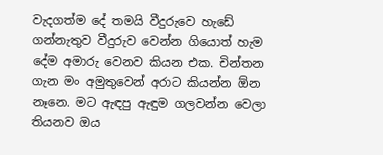වැදගත්ම දේ තමයි වීදුරුවෙ හැඩේ ගන්නැතුව වීදුරුව වෙන්න ගියොත් හැම දේම අමාරු වෙනව කියන එක. චින්තන ගැන මං අමුතුවෙන් අරාට කියන්න ඕන නෑනෙ. මට ඇඳපු ඇඳුම ගලවන්න වෙලා තියනව ඔය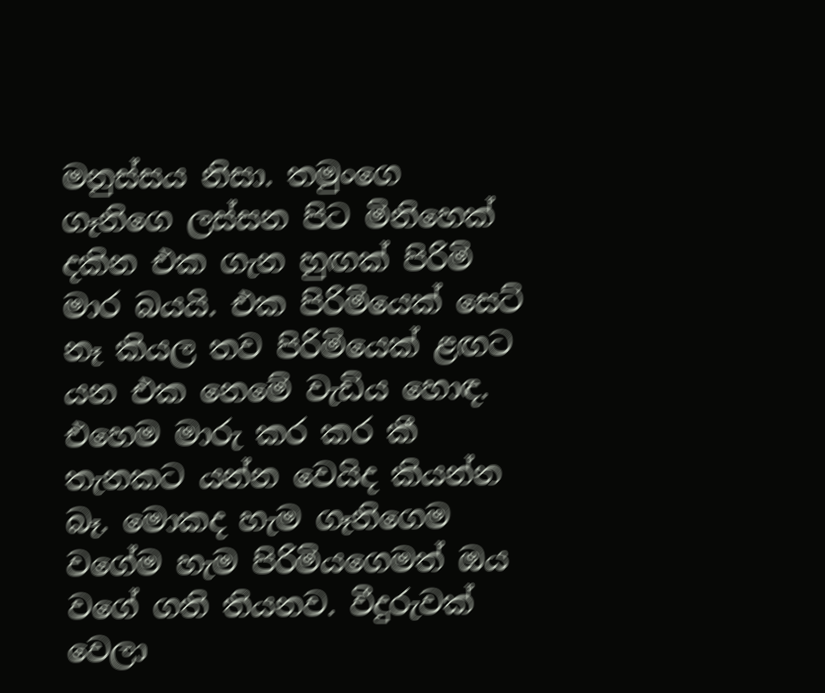මනුස්සය නිසා. තමුංගෙ ගෑනිගෙ ලස්සන පිට මිනිහෙක් දකින එක ගැන හුඟක් පිරිමි මාර බයයි. එක පිරිමියෙක් සෙට් නෑ කියල තව පිරිමියෙක් ළඟට යන එක නෙමේ වැඩිය හොඳ. එහෙම මාරු කර කර කී තැනකට යන්න වෙයිද කියන්න බෑ. මොකද හැම ගෑනිගෙම වගේම හැම පිරිමියගෙමත් ඔය වගේ ගති තියනව. වීදුරුවක් වෙලා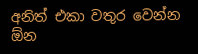අනිත් එකා වතුර වෙන්න ඕන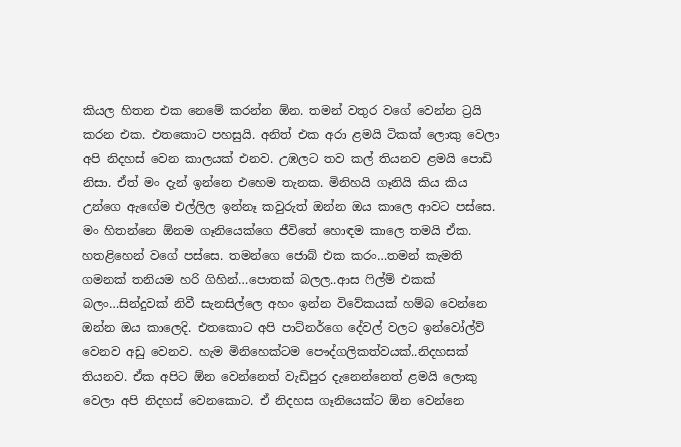කියල හිතන එක නෙමේ කරන්න ඕන. තමන් වතුර වගේ වෙන්න ට්‍රයි කරන එක. එතකොට පහසුයි. අනිත් එක අරා ළමයි ටිකක් ලොකු වෙලා අපි නිදහස් වෙන කාලයක් එනව. උඹලට තව කල් තියනව ළමයි පොඩි නිසා. ඒත් මං දැන් ඉන්නෙ එහෙම තැනක. මිනිහයි ගෑනියි කිය කිය උන්ගෙ ඇඟේම එල්ලිල ඉන්නෑ කවුරුත් ඔන්න ඔය කාලෙ ආවට පස්සෙ. මං හිතන්නෙ ඕනම ගෑනියෙක්ගෙ ජීවිතේ හොඳම කාලෙ තමයි ඒක. හතළිහෙන් වගේ පස්සෙ. තමන්ගෙ ජොබ් එක කරං…තමන් කැමති ගමනක් තනියම හරි ගිහින්…පොතක් බලල..ආස ෆිල්ම් එකක් බලං…සින්දුවක් නිවී සැනසිල්ලෙ අහං ඉන්න විවේකයක් හම්බ වෙන්නෙ ඔන්න ඔය කාලෙදි. එතකොට අපි පාට්නර්ගෙ දේවල් වලට ඉන්වෝල්ව් වෙනව අඩු වෙනව. හැම මිනිහෙක්ටම පෞද්ගලිකත්වයක්..නිදහසක් තියනව. ඒක අපිට ඕන වෙන්නෙත් වැඩිපුර දැනෙන්නෙත් ළමයි ලොකු වෙලා අපි නිදහස් වෙනකොට. ඒ නිදහස ගෑනියෙක්ට ඕන වෙන්නෙ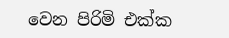වෙන පිරිමි එක්ක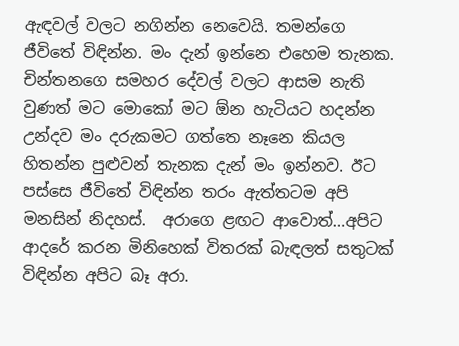ඇඳවල් වලට නගින්න නෙවෙයි. තමන්ගෙ ජීවිතේ විඳින්න. මං දැන් ඉන්නෙ එහෙම තැනක. චින්තනගෙ සමහර දේවල් වලට ආසම නැති වුණත් මට මොකෝ මට ඕන හැටියට හදන්න උන්දව මං දරුකමට ගත්තෙ නෑනෙ කියල හිතන්න පුළුවන් තැනක දැන් මං ඉන්නව. ඊට පස්සෙ ජීවිතේ විඳින්න තරං ඇත්තටම අපි මනසින් නිදහස්.  අරාගෙ ළඟට ආවොත්…අපිට ආදරේ කරන මිනිහෙක් විතරක් බැඳලත් සතුටක් විඳින්න අපිට බෑ අරා.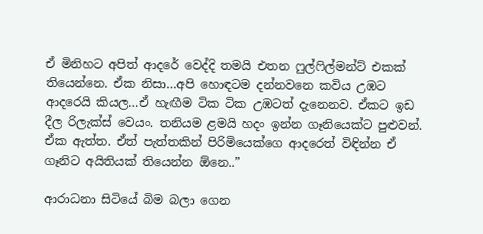ඒ මිනිහට අපිත් ආදරේ වෙද්දි තමයි එතන ෆුල්ෆිල්මන්ට් එකක් තියෙන්නෙ. ඒක නිසා…අපි හොඳටම දන්නවනෙ කවිය උඹට ආදරෙයි කියල…ඒ හැඟීම ටික ටික උඹටත් දැනෙනව. ඒකට ඉඩ දීල රිලැක්ස් වෙයං. තනියම ළමයි හදං ඉන්න ගෑනියෙක්ට පුළුවන්. ඒක ඇත්ත. ඒත් පැත්තකින් පිරිමියෙක්ගෙ ආදරෙත් විඳින්න ඒ ගෑනිට අයිතියක් තියෙන්න ඕනෙ..”

ආරාධනා සිටියේ බිම බලා ගෙන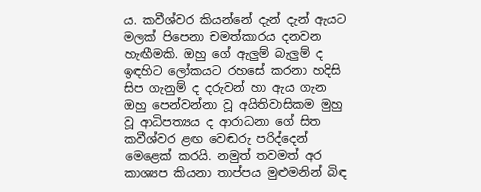ය. කවීශ්වර කියන්නේ දැන් දැන් ඇයට මලක් පිපෙනා චමත්කාරය දනවන හැඟීමකි. ඔහු ගේ ඇලුම් බැලුම් ද ඉඳහිට ලෝකයට රහසේ කරනා හදිසි සිප ගැනුම් ද දරුවන් හා ඇය ගැන ඔහු පෙන්වන්නා වූ අයිතිවාසිකම මුහු වූ ආධිපත්‍යය ද ආරාධනා ගේ සිත කවීශ්වර ළඟ වෙඬරු පරිද්දෙන් මෙළෙක් කරයි. නමුත් තවමත් අර කාශ්‍යප කියනා තාප්පය මුළුමනින් බිඳ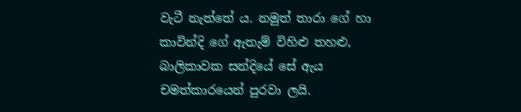වැටී නැත්තේ ය. නමුත් තාරා ගේ හා කාවින්දි ගේ ඇතැම් විහිළු තහළු, බාලිකාවක සන්දියේ සේ ඇය චමත්කාරයෙන් පුරවා ලයි.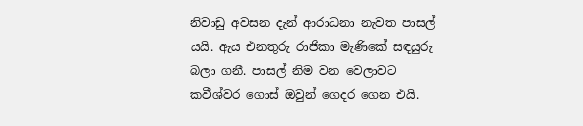නිවාඩු අවසන දැන් ආරාධනා නැවත පාසල් යයි. ඇය එනතුරු රාජිකා මැණිකේ සඳයුරු බලා ගනී. පාසල් නිම වන වෙලාවට කවීශ්වර ගොස් ඔවුන් ගෙදර ගෙන එයි.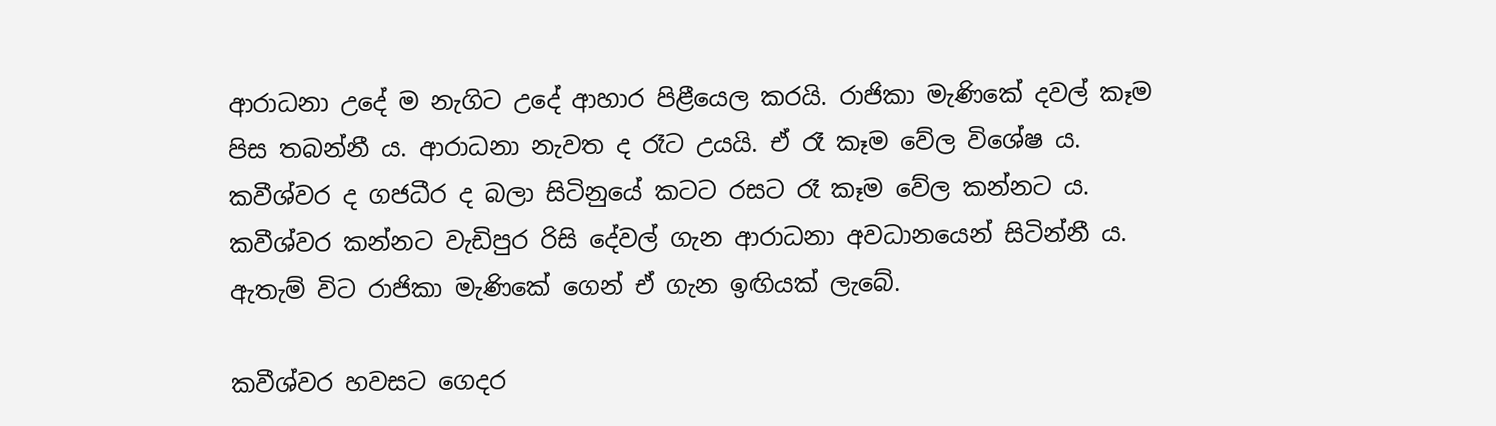ආරාධනා උදේ ම නැගිට උදේ ආහාර පිළීයෙල කරයි. රාජිකා මැණිකේ දවල් කෑම පිස තබන්නී ය. ආරාධනා නැවත ද රෑට උයයි. ඒ රෑ කෑම වේල විශේෂ ය. කවීශ්වර ද ගජධීර ද බලා සිටිනුයේ කටට රසට රෑ කෑම වේල කන්නට ය. කවීශ්වර කන්නට වැඩිපුර රිසි දේවල් ගැන ආරාධනා අවධානයෙන් සිටින්නී ය. ඇතැම් විට රාජිකා මැණිකේ ගෙන් ඒ ගැන ඉඟියක් ලැබේ.

කවීශ්වර හවසට ගෙදර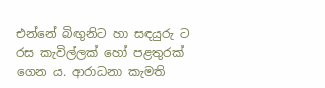එන්නේ බිඟුනිට හා සඳයුරු ට රස කැවිල්ලක් හෝ පළතුරක් ගෙන ය. ආරාධනා කැමති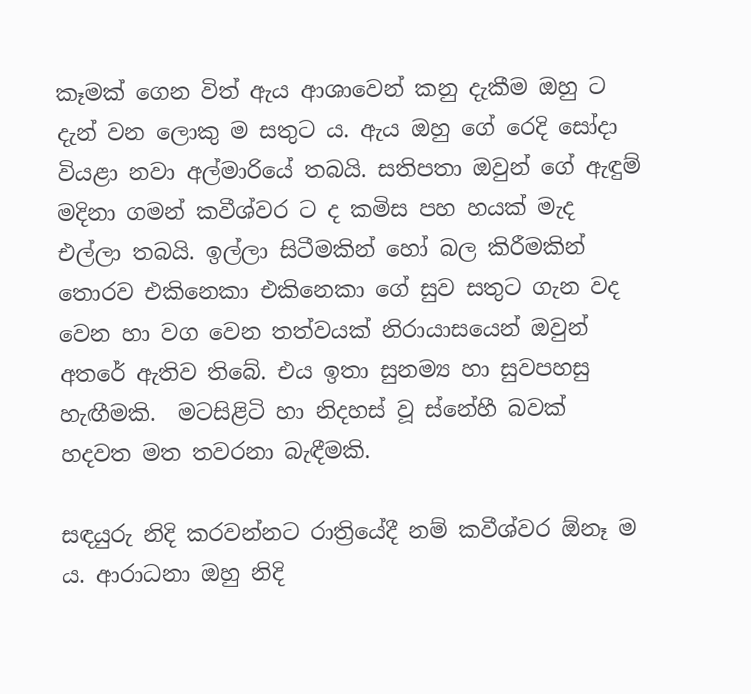කෑමක් ගෙන විත් ඇය ආශාවෙන් කනු දැකීම ඔහු ට දැන් වන ලොකු ම සතුට ය. ඇය ඔහු ගේ රෙදි සෝදා වියළා නවා අල්මාරියේ තබයි. සතිපතා ඔවුන් ගේ ඇඳුම් මදිනා ගමන් කවීශ්වර ට ද කමිස පහ හයක් මැද එල්ලා තබයි. ඉල්ලා සිටීමකින් හෝ බල කිරීමකින් තොරව එකිනෙකා එකිනෙකා ගේ සුව සතුට ගැන වද වෙන හා වග වෙන තත්වයක් නිරායාසයෙන් ඔවුන් අතරේ ඇතිව තිබේ. එය ඉතා සුනම්‍ය හා සුවපහසු හැඟීමකි.  මටසිළිටි හා නිදහස් වූ ස්නේහී බවක් හදවත මත තවරනා බැඳීමකි.

සඳයුරු නිදි කරවන්නට රාත්‍රියේදී නම් කවීශ්වර ඕනෑ ම ය. ආරාධනා ඔහු නිදි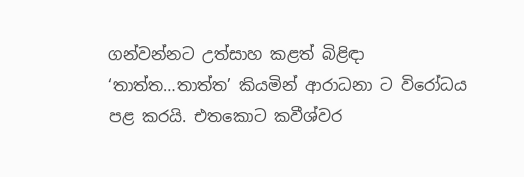ගන්වන්නට උත්සාහ කළත් බිළිඳා ‘තාත්ත…තාත්ත’ කියමින් ආරාධනා ට විරෝධය පළ කරයි. එතකොට කවීශ්වර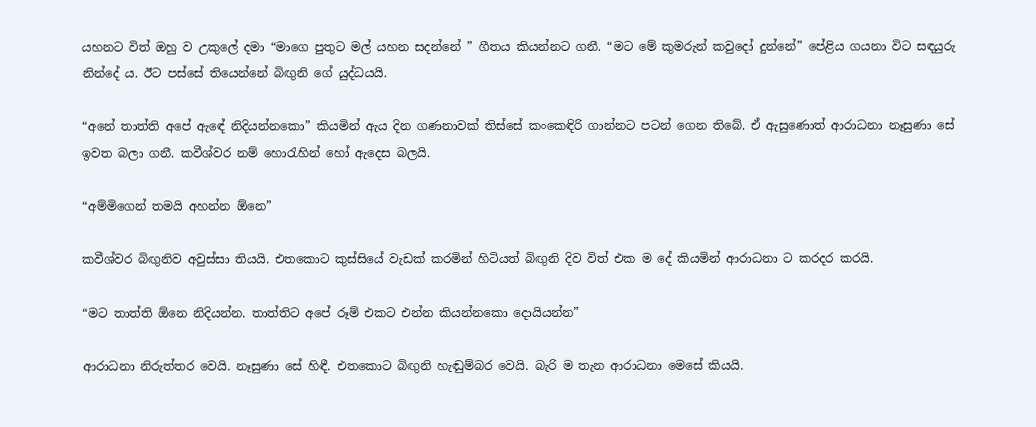යහනට විත් ඔහු ව උකුලේ දමා “මාගෙ පුතුට මල් යහන සදන්නේ ” ගීතය කියන්නට ගනී. “මට මේ කුමරුන් කවුදෝ දුන්නේ” පේළිය ගයනා විට සඳයුරු නින්දේ ය. ඊට පස්සේ තියෙන්නේ බිඟුනි ගේ යුද්ධයයි.

“අනේ තාත්ති අපේ ඇඳේ නිදියන්නකො” කියමින් ඇය දින ගණනාවක් තිස්සේ කංකෙඳිරි ගාන්නට පටන් ගෙන තිබේ. ඒ ඇසුණොත් ආරාධනා නෑසුණා සේ ඉවත බලා ගනී. කවීශ්වර නම් හොරැහින් හෝ ඇදෙස බලයි.

“අම්මිගෙන් තමයි අහන්න ඕනෙ”

කවීශ්වර බිඟුනිව අවුස්සා තියයි. එතකොට කුස්සියේ වැඩක් කරමින් හිටියත් බිඟුනි දිව විත් එක ම දේ කියමින් ආරාධනා ට කරදර කරයි.

“මට තාත්ති ඕනෙ නිදියන්න. තාත්තිට අපේ රූම් එකට එන්න කියන්නකො දොයියන්න”

ආරාධනා නිරුත්තර වෙයි. නෑසුණා සේ හිඳී. එතකොට බිඟුනි හැඬුම්බර වෙයි. බැරි ම තැන ආරාධනා මෙසේ කියයි.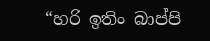“හරි ඉතිං බාප්පි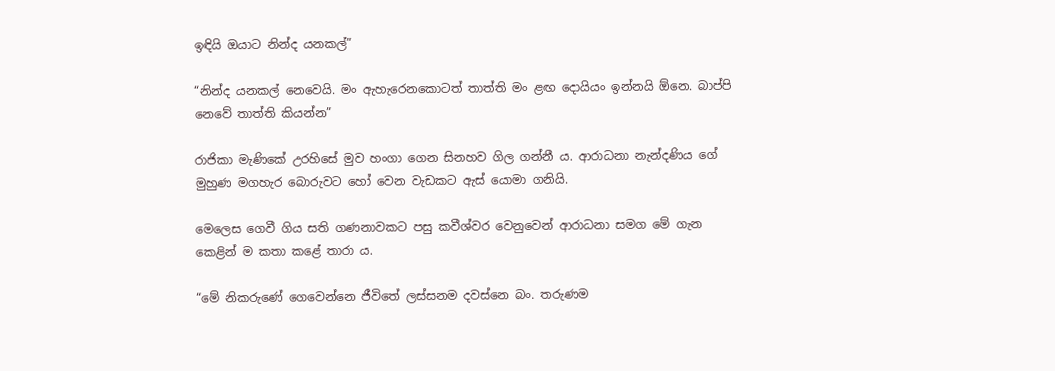ඉඳියි ඔයාට නින්ද යනකල්”

“නින්ද යනකල් නෙවෙයි. මං ඇහැරෙනකොටත් තාත්ති මං ළඟ දොයියං ඉන්නයි ඕනෙ. බාප්පි නෙවේ තාත්ති කියන්න”

රාජිකා මැණිකේ උරහිසේ මුව හංගා ගෙන සිනහව ගිල ගන්නී ය. ආරාධනා නැන්දණිය ගේ මුහුණ මගහැර බොරුවට හෝ වෙන වැඩකට ඇස් යොමා ගනියි.

මෙලෙස ගෙවී ගිය සති ගණනාවකට පසු කවීශ්වර වෙනුවෙන් ආරාධනා සමග මේ ගැන කෙළින් ම කතා කළේ තාරා ය.

“මේ නිකරුණේ ගෙවෙන්නෙ ජීවිතේ ලස්සනම දවස්නෙ බං. තරුණම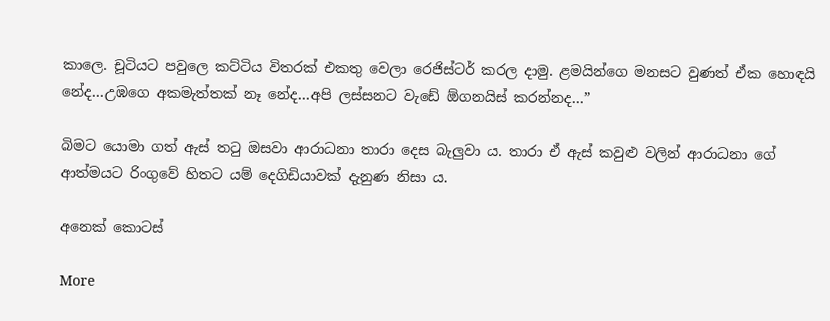කාලෙ. චූටියට පවුලෙ කට්ටිය විතරක් එකතු වෙලා රෙජිස්ටර් කරල දාමු. ළමයින්ගෙ මනසට වුණත් ඒක හොඳයි නේද…උඹගෙ අකමැත්තක් නෑ නේද…අපි ලස්සනට වැඩේ ඕගනයිස් කරන්නද…”

බිමට යොමා ගත් ඇස් තටු ඔසවා ආරාධනා තාරා දෙස බැලුවා ය. තාරා ඒ ඇස් කවුළු වලින් ආරාධනා ගේ ආත්මයට රිංගුවේ හිතට යම් දෙගිඩියාවක් දැනුණ නිසා ය.

අනෙක් කොටස්

More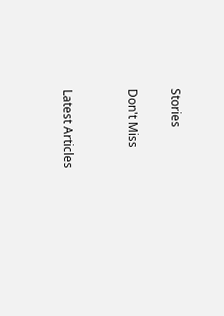Stories

Don't Miss


Latest Articles